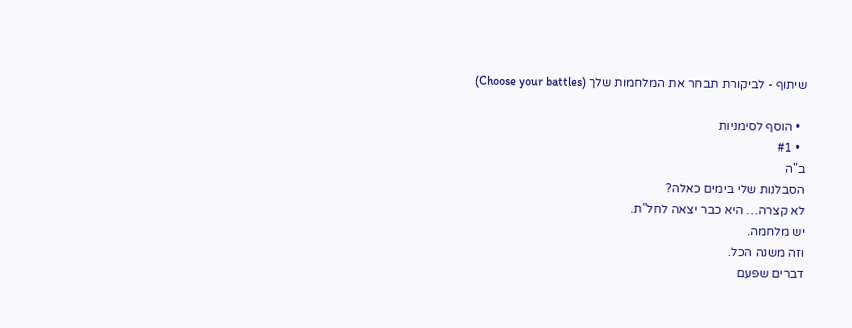שיתוף - לביקורת תבחר את המלחמות שלך (Choose your battles)

  • הוסף לסימניות
  • #1
ב"ה
הסבלנות שלי בימים כאלה?
לא קצרה… היא כבר יצאה לחל"ת.
יש מלחמה.
וזה משנה הכל.
דברים שפעם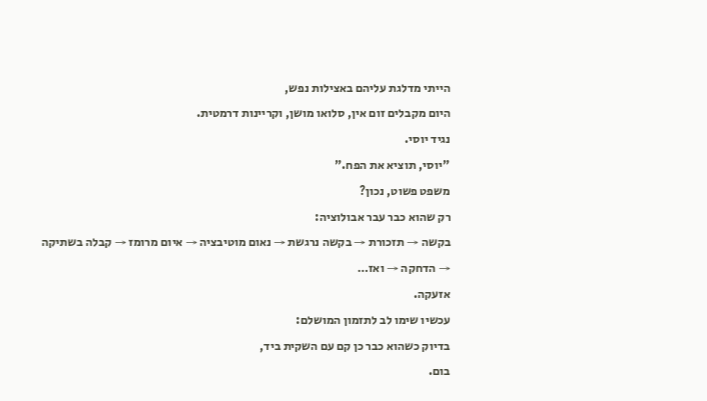הייתי מדלגת עליהם באצילות נפש,
היום מקבלים זום אין, סלואו מושן, וקריינות דרמטית.
נגיד יוסי.
"יוסי, תוציא את הפח."
משפט פשוט, נכון?
רק שהוא כבר עבר אבולוציה:
בקשה → תזכורת → בקשה נרגשת → נאום מוטיבציה → איום מרומז → קבלה בשתיקה → הדחקה → ואז…
אזעקה.
עכשיו שימו לב לתזמון המושלם:
בדיוק כשהוא כבר כן קם עם השקית ביד,
בום.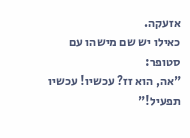אזעקה.
כאילו יש שם מישהו עם סטופר:
"אה, הוא זז? עכשיו! עכשיו תפעיל!"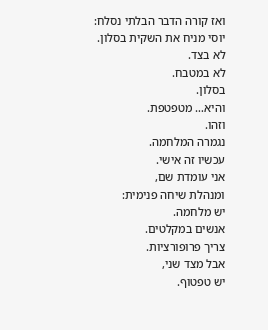ואז קורה הדבר הבלתי נסלח:
יוסי מניח את השקית בסלון.
לא בצד.
לא במטבח.
בסלון.
והיא… מטפטפת.
וזהו.
נגמרה המלחמה.
עכשיו זה אישי.
אני עומדת שם,
ומנהלת שיחה פנימית:
יש מלחמה.
אנשים במקלטים.
צריך פרופורציות.
אבל מצד שני,
יש טפטוף.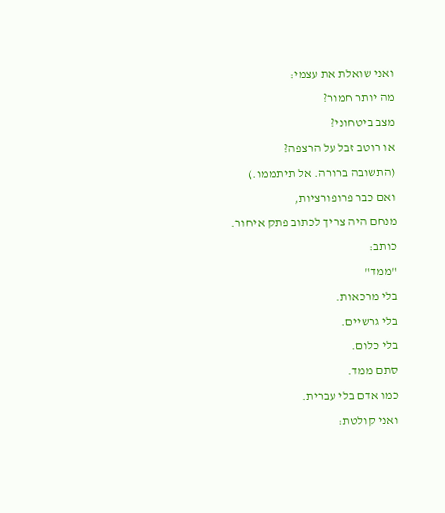ואני שואלת את עצמי:
מה יותר חמור?
מצב ביטחוני?
או רוטב זבל על הרצפה?
(התשובה ברורה. אל תיתממו.)
ואם כבר פרופורציות,
מנחם היה צריך לכתוב פתק איחור.
כותב:
"ממד"
בלי מרכאות.
בלי גרשיים.
בלי כלום.
סתם ממד.
כמו אדם בלי עברית.
ואני קולטת: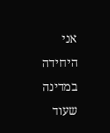אני היחידה במדינה שעוד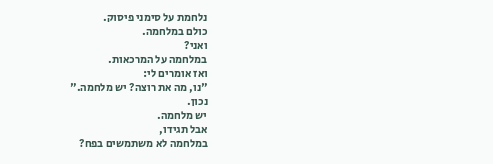נלחמת על סימני פיסוק.
כולם במלחמה.
ואני?
במלחמה על המרכאות.
ואז אומרים לי:
"נו, מה את רוצה? יש מלחמה."
נכון.
יש מלחמה.
אבל תגידו,
במלחמה לא משתמשים בפח?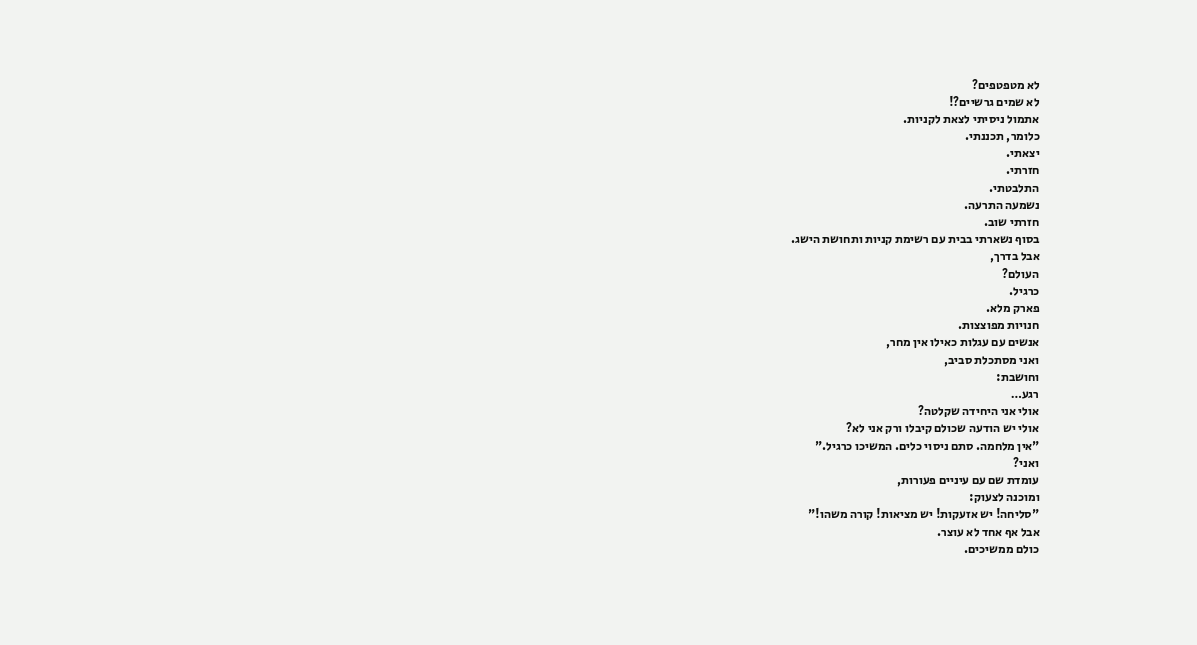לא מטפטפים?
לא שמים גרשיים?!
אתמול ניסיתי לצאת לקניות.
כלומר, תכננתי.
יצאתי.
חזרתי.
התלבטתי.
נשמעה התרעה.
חזרתי שוב.
בסוף נשארתי בבית עם רשימת קניות ותחושת הישג.
אבל בדרך,
העולם?
כרגיל.
פארק מלא.
חנויות מפוצצות.
אנשים עם עגלות כאילו אין מחר,
ואני מסתכלת סביב,
וחושבת:
רגע…
אולי אני היחידה שקלטה?
אולי יש הודעה שכולם קיבלו ורק אני לא?
"אין מלחמה. סתם ניסוי כלים. המשיכו כרגיל."
ואני?
עומדת שם עם עיניים פעורות,
ומוכנה לצעוק:
"סליחה! יש אזעקות! יש מציאות! קורה משהו!"
אבל אף אחד לא עוצר.
כולם ממשיכים.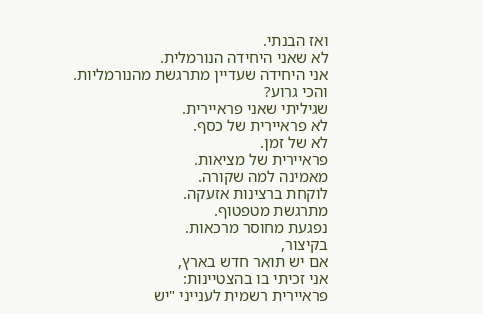ואז הבנתי.
לא שאני היחידה הנורמלית.
אני היחידה שעדיין מתרגשת מהנורמליות.
והכי גרוע?
שגיליתי שאני פראיירית.
לא פראיירית של כסף.
לא של זמן.
פראיירית של מציאות.
מאמינה למה שקורה.
לוקחת ברצינות אזעקה.
מתרגשת מטפטוף.
נפגעת מחוסר מרכאות.
בקיצור,
אם יש תואר חדש בארץ,
אני זכיתי בו בהצטיינות:
פראיירית רשמית לענייני "יש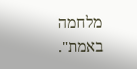מלחמה באמת".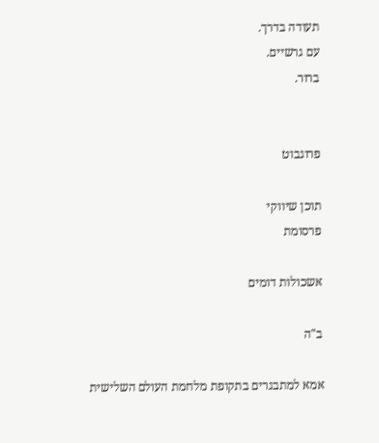תעודה בדרך.
עם גרשיים.
ברור.


פרוגבוט

תוכן שיווקי
פרסומת

אשכולות דומים

ב"ה

אמא למתבגרים בתקופת מלחמת העולם השלישית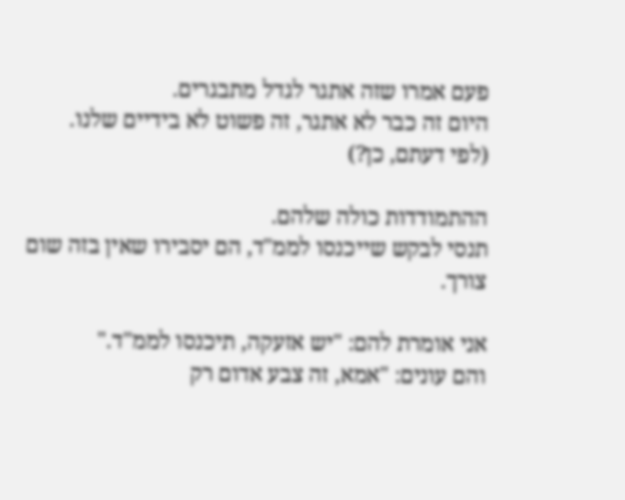פעם אמרו שזה אתגר לגדל מתבגרים.
היום זה כבר לא אתגר, זה פשוט לא בידיים שלנו.
(לפי דעתם, כן?)

ההתמודדות כולה שלהם.
תנסי לבקש שייכנסו לממ"ד, הם יסבירו שאין בזה שום צורך.

אני אומרת להם: "יש אזעקה, תיכנסו לממ"ד."
והם עונים: "אמא, זה צבע אדום רק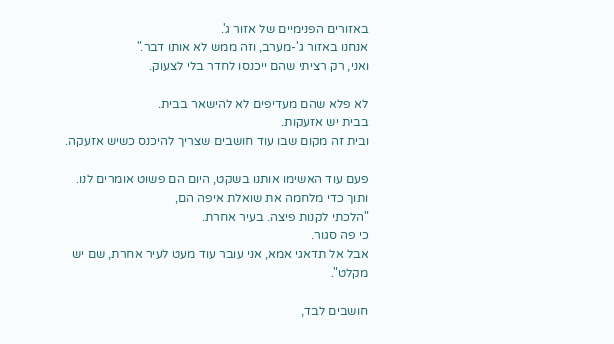באזורים הפנימיים של אזור ג'.
אנחנו באזור ג'-מערב, וזה ממש לא אותו דבר."
ואני, רק רציתי שהם ייכנסו לחדר בלי לצעוק.

לא פלא שהם מעדיפים לא להישאר בבית.
בבית יש אזעקות.
ובית זה מקום שבו עוד חושבים שצריך להיכנס כשיש אזעקה.

פעם עוד האשימו אותנו בשקט, היום הם פשוט אומרים לנו.
ותוך כדי מלחמה את שואלת איפה הם,
"הלכתי לקנות פיצה. בעיר אחרת.
כי פה סגור.
אבל אל תדאגי אמא, אני עובר עוד מעט לעיר אחרת, שם יש מקלט".

חושבים לבד,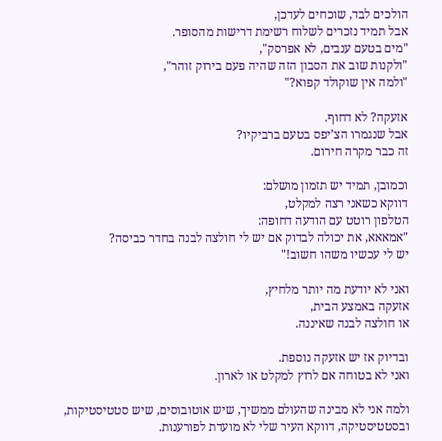הולכים לבד, שוכחים לעדכן,
אבל תמיד נזכרים לשלוח רשימת דרישות מהסופר.
"מים בטעם ענבים, לא אפרסק",
"ולקנות שוב את הסבון הזה שהיה פעם בירוק זוהר",
"ולמה אין שוקולד קפוא?"

אזעקה? לא דחוף.
אבל שנגמרו הצ’יפס בטעם ברביקיו?
זה כבר מקרה חירום.

וכמובן, תמיד יש תזמון מושלם:
דווקא כשאני רצה למקלט,
הטלפון רוטט עם הודעה דחופה:
"אמאאא, את יכולה לבדוק אם יש לי חולצה לבנה בחדר כביסה?
יש לי עכשיו משהו חשוב!"

ואני לא יודעת מה יותר מלחיץ,
אזעקה באמצע הבית,
או חולצה לבנה שאיננה.

ובדיוק אז יש אזעקה נוספת.
ואני לא בטוחה אם לרוץ למקלט או לארון.

ולמה אני לא מבינה שהעולם ממשיך, שיש אוטובוסים, שיש סטטיסטיקות,
ובסטטיסטיקה, דווקא העיר שלי לא מועדת לפורענות.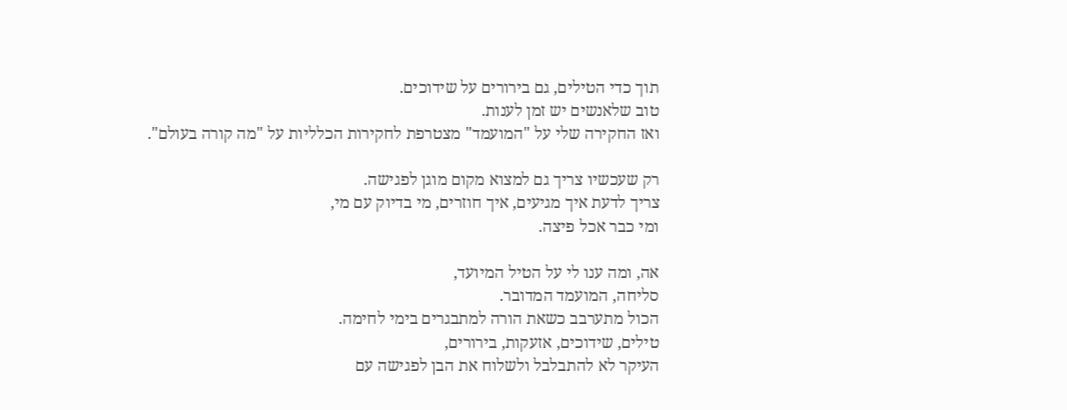תוך כדי הטילים, גם בירורים על שידוכים.
טוב שלאנשים יש זמן לענות.
ואז החקירה שלי על "המועמד" מצטרפת לחקירות הכלליות על "מה קורה בעולם".

רק שעכשיו צריך גם למצוא מקום מוגן לפגישה.
צריך לדעת איך מגיעים, איך חוזרים, מי בדיוק עם מי,
ומי כבר אכל פיצה.

אה, ומה ענו לי על הטיל המיועד,
סליחה, המועמד המדובר.
הכול מתערבב כשאת הורה למתבגרים בימי לחימה.
טילים, שידוכים, אזעקות, בירורים,
העיקר לא להתבלבל ולשלוח את הבן לפגישה עם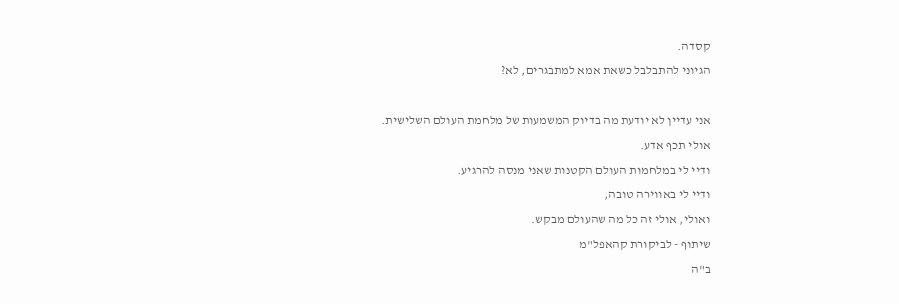קסדה.
הגיוני להתבלבל כשאת אמא למתבגרים, לא?

אני עדיין לא יודעת מה בדיוק המשמעות של מלחמת העולם השלישית.
אולי תכף אדע.
ודיי לי במלחמות העולם הקטנות שאני מנסה להרגיע.
ודיי לי באווירה טובה,
ואולי, אולי זה כל מה שהעולם מבקש.
שיתוף - לביקורת קהאפל"מ
ב"ה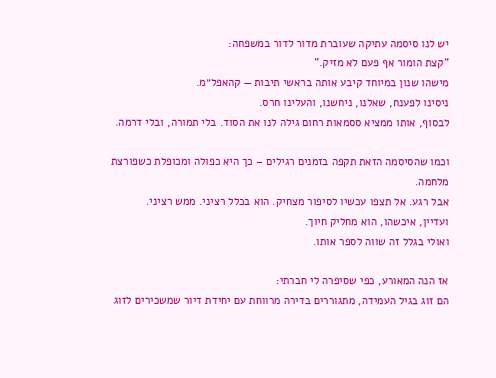יש לנו סיסמה עתיקה שעוברת מדור לדור במשפחה:
"קצת הומור אף פעם לא מזיק."
מישהו שנון במיוחד קיבע אותה בראשי תיבות — קהאפל״מ.
ניסינו לפענח, שאלנו, ניחשנו, והעלינו חרס.
לבסוף, אותו ממציא ססמאות רחום גילה לנו את הסוד. בלי תמורה, ובלי דרמה.

וכמו שהסיסמה הזאת תקפה בזמנים רגילים – כך היא כפולה ומכופלת כשפורצת מלחמה.
אבל רגע. אל תצפו עכשיו לסיפור מצחיק. הוא בכלל רציני. ממש רציני.
ועדיין, איכשהו, הוא מחליק חיוך.
ואולי בגלל זה שווה לספר אותו.

אז הנה המאורע, כפי שסיפרה לי חברתי:
הם זוג בגיל העמידה, מתגוררים בדירה מרווחת עם יחידת דיור שמשכירים לזוג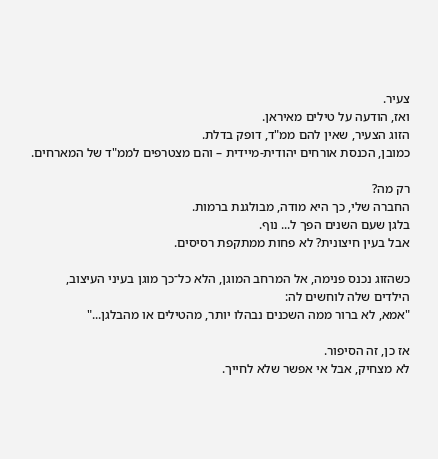צעיר.
ואז, הודעה על טילים מאיראן.
הזוג הצעיר, שאין להם ממ"ד, דופק בדלת.
כמובן, הכנסת אורחים יהודית-מיידית – והם מצטרפים לממ"ד של המארחים.

רק מה?
החברה שלי, כך היא מודה, מבולגנת ברמות.
בלגן שעם השנים הפך ל... נוף.
אבל בעין חיצונית? לא פחות ממתקפת רסיסים.

כשהזוג נכנס פנימה, אל המרחב המוגן, הלא כל־כך מוגן בעיני העיצוב,
הילדים שלה לוחשים לה:
"אמא, לא ברור ממה השכנים נבהלו יותר, מהטילים או מהבלגן..."

אז כן, זה הסיפור.
לא מצחיק, אבל אי אפשר שלא לחייך.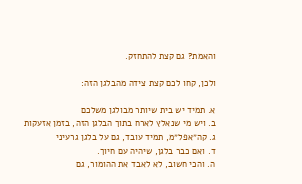והאמת? גם קצת להתחזק.

ולכן, קחו לכם קצת צידה מהבלגן הזה:

א. תמיד יש בית שיותר מבולגן משלכם
ב. ויש מי שנאלץ לארח בתוך הבלגן הזה, בזמן אזעקות
ג. קה״אפל״מ, תמיד עובד, גם על בלגן גרעיני
ד. ואם כבר בלגן, שיהיה עם חיוך.
ה. והכי חשוב, לא לאבד את ההומור, גם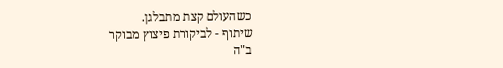כשהעולם קצת מתבלגן.
שיתוף - לביקורת פיצוץ מבוקר
ב"ה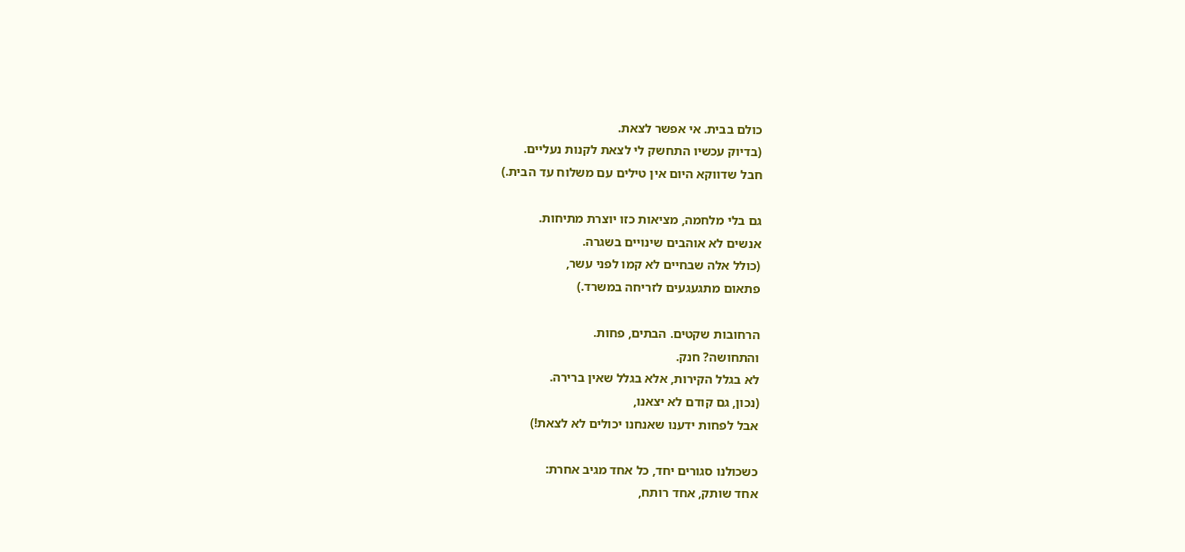כולם בבית. אי אפשר לצאת.
(בדיוק עכשיו התחשק לי לצאת לקנות נעליים.
חבל שדווקא היום אין טילים עם משלוח עד הבית.)

גם בלי מלחמה, מציאות כזו יוצרת מתיחות.
אנשים לא אוהבים שינויים בשגרה.
(כולל אלה שבחיים לא קמו לפני עשר,
פתאום מתגעגעים לזריחה במשרד.)

הרחובות שקטים. הבתים, פחות.
והתחושה? חנק.
לא בגלל הקירות, אלא בגלל שאין ברירה.
(נכון, גם קודם לא יצאנו,
אבל לפחות ידענו שאנחנו יכולים לא לצאת!)

כשכולנו סגורים יחד, כל אחד מגיב אחרת:
אחד שותק, אחד רותח,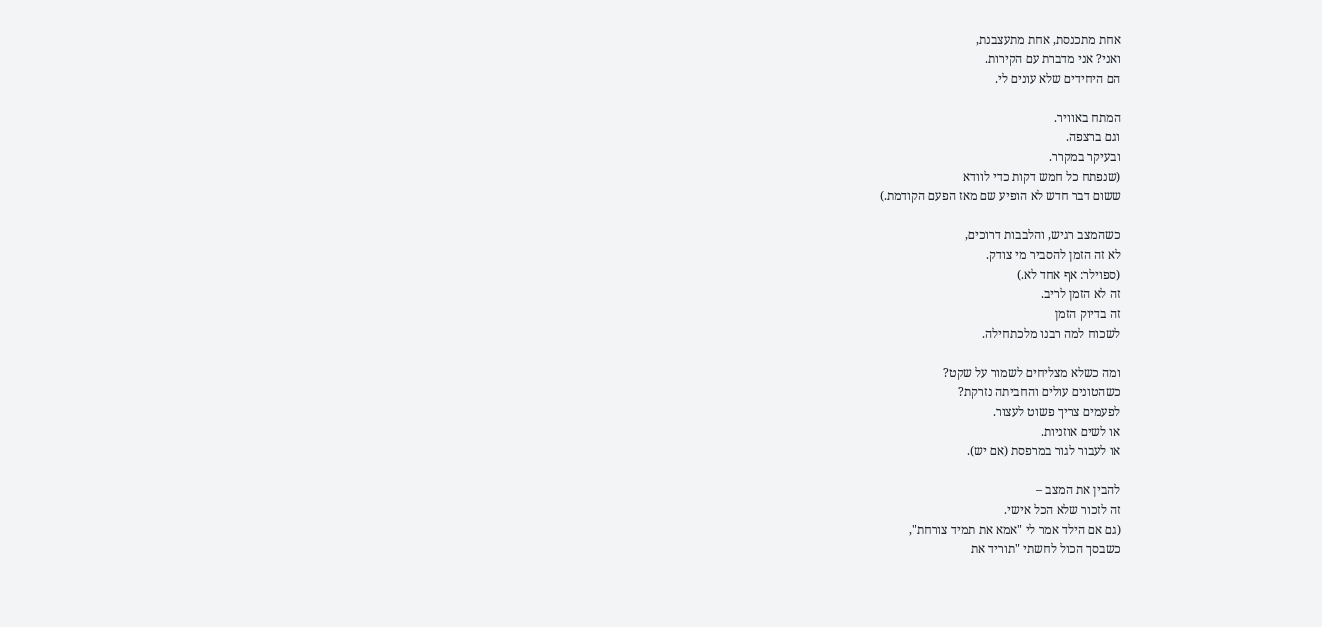אחת מתכנסת, אחת מתעצבנת,
ואני? אני מדברת עם הקירות.
הם היחידים שלא עונים לי.

המתח באוויר.
וגם ברצפה.
ובעיקר במקרר.
(שנפתח כל חמש דקות כדי לוודא
ששום דבר חדש לא הופיע שם מאז הפעם הקודמת.)

כשהמצב רגיש, והלבבות דרוכים,
לא זה הזמן להסביר מי צודק.
(ספוילר: אף אחד לא.)
זה לא הזמן לריב.
זה בדיוק הזמן
לשכוח למה רבנו מלכתחילה.

ומה כשלא מצליחים לשמור על שקט?
כשהטונים עולים והחביתה נזרקת?
לפעמים צריך פשוט לעצור.
או לשים אוזניות.
או לעבור לגור במרפסת (אם יש).

להבין את המצב –
זה לזכור שלא הכל אישי.
(גם אם הילד אמר לי "אמא את תמיד צורחת",
כשבסך הכול לחשתי "תוריד את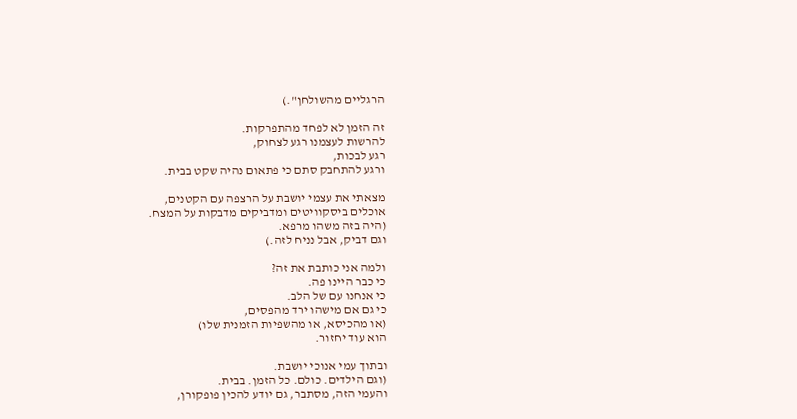הרגליים מהשולחן".)

זה הזמן לא לפחד מהתפרקות.
להרשות לעצמנו רגע לצחוק,
רגע לבכות,
ורגע להתחבק סתם כי פתאום נהיה שקט בבית.

מצאתי את עצמי יושבת על הרצפה עם הקטנים,
אוכלים ביסקוויטים ומדביקים מדבקות על המצח.
(היה בזה משהו מרפא.
וגם דביק, אבל נניח לזה.)

ולמה אני כותבת את זה?
כי כבר היינו פה.
כי אנחנו עם של הלב.
כי גם אם מישהו ירד מהפסים,
(או מהכיסא, או מהשפיות הזמנית שלו)
הוא עוד יחזור.

ובתוך עמי אנוכי יושבת.
(וגם הילדים. כולם. כל הזמן. בבית.
והעמי הזה, מסתבר, גם יודע להכין פופקורן,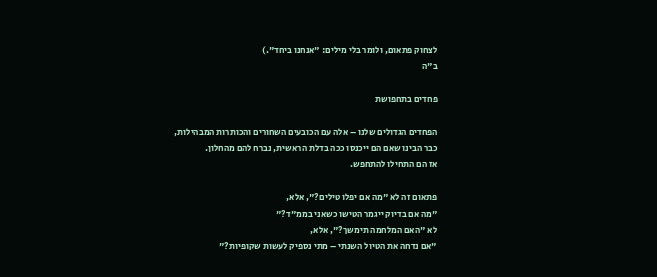לצחוק פתאום, ולומר בלי מילים: "אנחנו ביחד".)
ב"ה

פחדים בתחפושת

הפחדים הגדולים שלנו – אלה עם הכובעים השחורים והכותרות המבהילות,
כבר הבינו שאם הם ייכנסו ככה בדלת הראשית, נברח להם מהחלון.
אז הם התחילו להתחפש.

פתאום זה לא "מה אם יפלו טילים?", אלא,
"מה אם בדיוק ייגמר הטישו כשאני בממ"ד?"
לא "האם המלחמה תימשך?", אלא,
"אם נדחה את הטיול השנתי – מתי נספיק לעשות שקופיות?"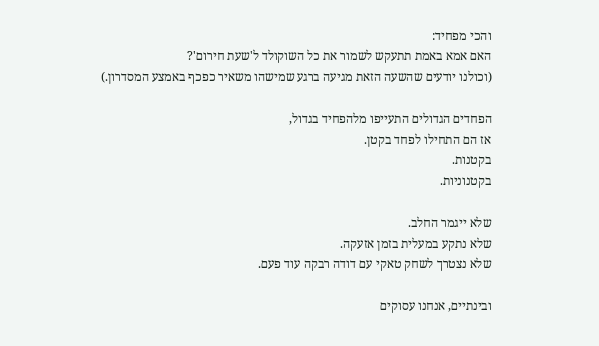והכי מפחיד:
האם אמא באמת תתעקש לשמור את כל השוקולד ל'שעת חירום'?
(וכולנו יודעים שהשעה הזאת מגיעה ברגע שמישהו משאיר כפכף באמצע המסדרון.)

הפחדים הגדולים התעייפו מלהפחיד בגדול,
אז הם התחילו לפחד בקטן.
בקטנות.
בקטנוניות.

שלא ייגמר החלב.
שלא נתקע במעלית בזמן אזעקה.
שלא נצטרך לשחק טאקי עם דודה רבקה עוד פעם.

ובינתיים, אנחנו עסוקים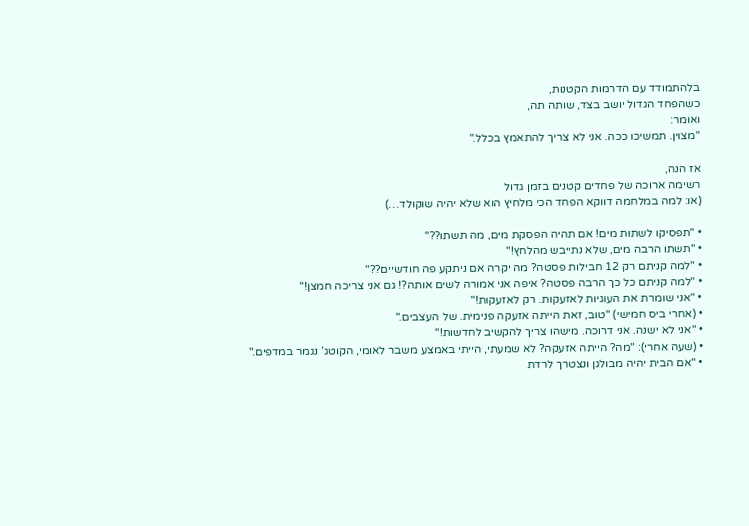בלהתמודד עם הדרמות הקטנות,
כשהפחד הגדול יושב בצד, שותה תה,
ואומר:
"מצוין. תמשיכו ככה. אני לא צריך להתאמץ בכלל."

אז הנה,
רשימה ארוכה של פחדים קטנים בזמן גדול
(או: למה במלחמה דווקא הפחד הכי מלחיץ הוא שלא יהיה שוקולד…)

• "תפסיקו לשתות מים! אם תהיה הפסקת מים, מה תשתו??"
• "תשתו הרבה מים, שלא נתייבש מהלחץ!"
• "למה קניתם רק 12 חבילות פסטה? מה יקרה אם ניתקע פה חודשיים??"
• "למה קניתם כל כך הרבה פסטה? איפה אני אמורה לשים אותה?! גם אני צריכה חמצן!"
• "אני שומרת את העוגיות לאזעקות. רק לאזעקות!"
• (אחרי ביס חמישי) "טוב, זאת הייתה אזעקה פנימית. של העצבים."
• "אני לא ישנה. אני דרוכה. מישהו צריך להקשיב לחדשות!"
• (שעה אחרי): "מה? הייתה אזעקה? לא שמעתי, הייתי באמצע משבר לאומי, הקוטג’ נגמר במדפים."
• "אם הבית יהיה מבולגן ונצטרך לרדת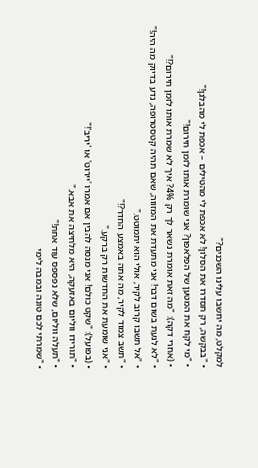למקלט, מה יחשבו עלינו השכנים?"
• "בבקשה, רק תסדרו את הסלון! לא אכפת לי מהטילים – אכפת לי מהבלגן!"
• "מי לקח את המטען של הפלאפון? אני שומרת אותו לזמן חירום!"
• (אחרי דקה): "מה זאת אומרת נשאר לך רק 4%? איך לא שמרת אותו לזמן חירום?!"
• "לא לגעת בשום דבר! אני מתעדת את המזווה, שאם תהיה קטסטרופה, נדע בדיוק מה היה!"
• "אל תשבו קרוב לקיר, אולי הוא יתמוטט."
• "תשב צמוד לקיר, מה אתה באמצע החדר?!"
• "אני שומעת את החדשות רק ברקע."
• (בפועל): "שקט כולם! אני מנסה להבין אם אמרו 'יירוט' או 'יריב'!"
• "תורידו ווליום באזעקה, היא מלחיצה את אבא."
• "תעלה ווליום, שלא נפספס עוד אחת!"
• "שמרתי לכם טונה ובמבה לימי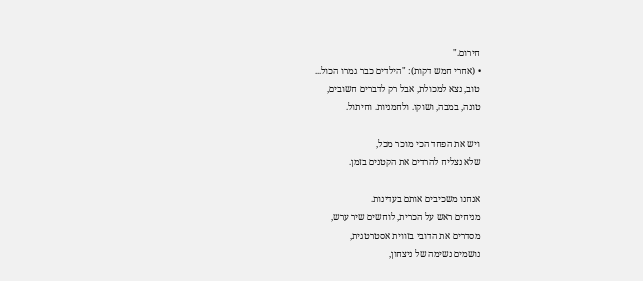חירום."
• (אחרי חמש דקות): "הילדים כבר גמרו הכול...
טוב, נצא למכולת, אבל רק לדברים חשובים,
טונה, במבה, ושוקו. ולחמניות. וחיתול.

ויש את הפחד הכי מוכר מכל,
שלא נצליח להרדים את הקטנים בזמן.

אנחנו משכיבים אותם בעדינות.
מניחים ראש על הכרית, לוחשים שיר ערש,
מסדרים את הדובי בזווית אסטרטגית,
נושמים נשימה של ניצחון,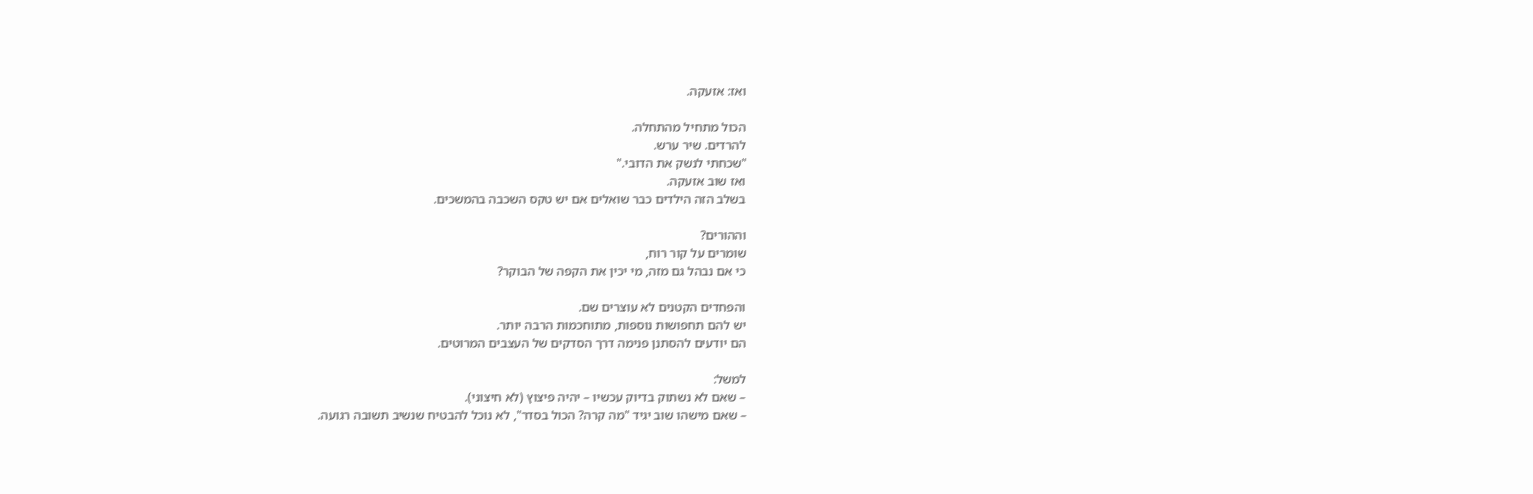ואז: אזעקה.

הכול מתחיל מהתחלה.
להרדים. שיר ערש.
"שכחתי לנשק את הדובי."
ואז שוב אזעקה.
בשלב הזה הילדים כבר שואלים אם יש טקס השכבה בהמשכים.

וההורים?
שומרים על קור רוח,
כי אם נבהל גם מזה, מי יכין את הקפה של הבוקר?

והפחדים הקטנים לא עוצרים שם.
יש להם תחפושות נוספות, מתוחכמות הרבה יותר.
הם יודעים להסתנן פנימה דרך הסדקים של העצבים המרוטים.

למשל:
– שאם לא נשתוק בדיוק עכשיו – יהיה פיצוץ (לא חיצוני).
– שאם מישהו שוב יגיד "מה קרה? הכול בסדר", לא נוכל להבטיח שנשיב תשובה רגועה.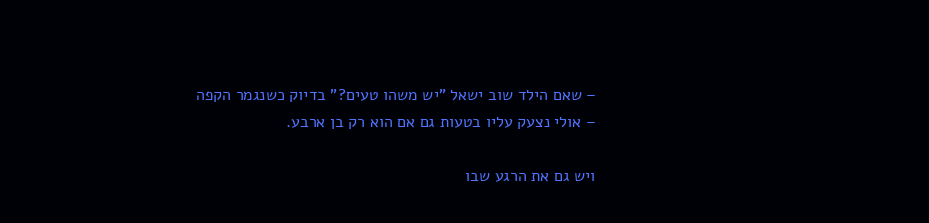– שאם הילד שוב ישאל "יש משהו טעים?" בדיוק כשנגמר הקפה – אולי נצעק עליו בטעות גם אם הוא רק בן ארבע.

ויש גם את הרגע שבו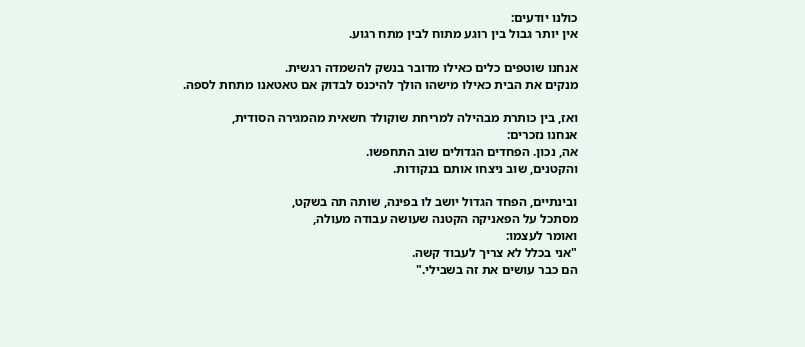כולנו יודעים:
אין יותר גבול בין רוגע מתוח לבין מתח רגוע.

אנחנו שוטפים כלים כאילו מדובר בנשק להשמדה רגשית.
מנקים את הבית כאילו מישהו הולך להיכנס לבדוק אם טאטאנו מתחת לספה.

ואז, בין כותרת מבהילה למריחת שוקולד חשאית מהמגירה הסודית,
אנחנו נזכרים:
אה, נכון. הפחדים הגדולים שוב התחפשו.
והקטנים, שוב ניצחו אותם בנקודות.

ובינתיים, הפחד הגדול יושב לו בפינה, שותה תה בשקט,
מסתכל על הפאניקה הקטנה שעושה עבודה מעולה,
ואומר לעצמו:
"אני בכלל לא צריך לעבוד קשה.
הם כבר עושים את זה בשבילי."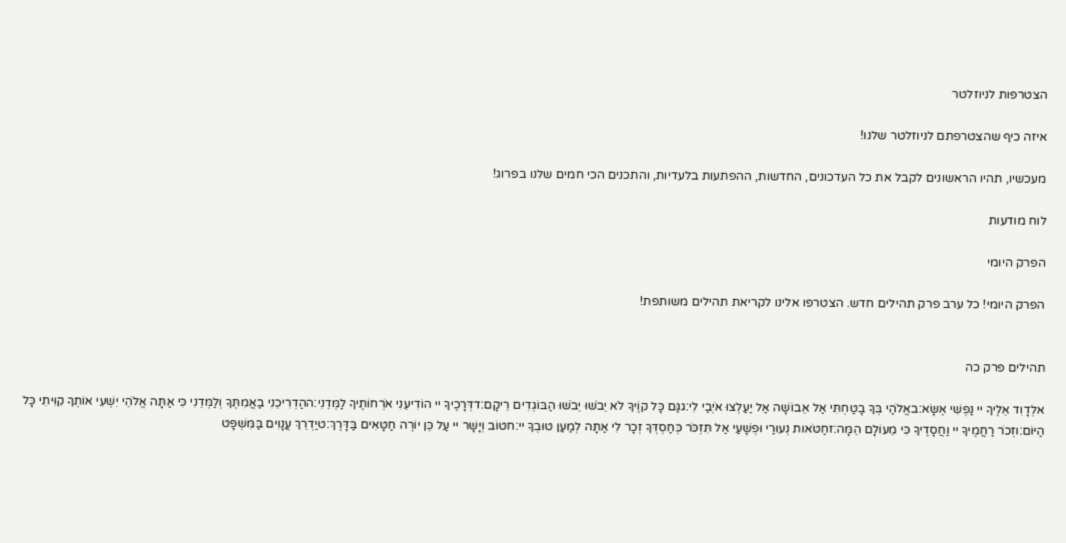הצטרפות לניוזלטר

איזה כיף שהצטרפתם לניוזלטר שלנו!

מעכשיו, תהיו הראשונים לקבל את כל העדכונים, החדשות, ההפתעות בלעדיות, והתכנים הכי חמים שלנו בפרוג!

לוח מודעות

הפרק היומי

הפרק היומי! כל ערב פרק תהילים חדש. הצטרפו אלינו לקריאת תהילים משותפת!


תהילים פרק כה

אלְדָוִד אֵלֶיךָ יי נַפְשִׁי אֶשָּׂא:באֱלֹהַי בְּךָ בָטַחְתִּי אַל אֵבוֹשָׁה אַל יַעַלְצוּ אֹיְבַי לִי:גגַּם כָּל קוֶֹיךָ לֹא יֵבֹשׁוּ יֵבֹשׁוּ הַבּוֹגְדִים רֵיקָם:דדְּרָכֶיךָ יי הוֹדִיעֵנִי אֹרְחוֹתֶיךָ לַמְּדֵנִי:ההַדְרִיכֵנִי בַאֲמִתֶּךָ וְלַמְּדֵנִי כִּי אַתָּה אֱלֹהֵי יִשְׁעִי אוֹתְךָ קִוִּיתִי כָּל הַיּוֹם:וזְכֹר רַחֲמֶיךָ יי וַחֲסָדֶיךָ כִּי מֵעוֹלָם הֵמָּה:זחַטֹּאות נְעוּרַי וּפְשָׁעַי אַל תִּזְכֹּר כְּחַסְדְּךָ זְכָר לִי אַתָּה לְמַעַן טוּבְךָ יי:חטוֹב וְיָשָׁר יי עַל כֵּן יוֹרֶה חַטָּאִים בַּדָּרֶךְ:טיַדְרֵךְ עֲנָוִים בַּמִּשְׁפָּט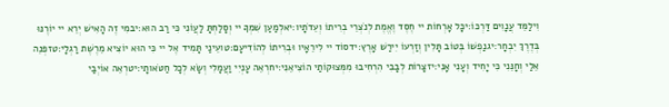וִילַמֵּד עֲנָוִים דַּרְכּוֹ:יכָּל אָרְחוֹת יי חֶסֶד וֶאֱמֶת לְנֹצְרֵי בְרִיתוֹ וְעֵדֹתָיו:יאלְמַעַן שִׁמְךָ יי וְסָלַחְתָּ לַעֲוֹנִי כִּי רַב הוּא:יבמִי זֶה הָאִישׁ יְרֵא יי יוֹרֶנּוּ בְּדֶרֶךְ יִבְחָר:יגנַפְשׁוֹ בְּטוֹב תָּלִין וְזַרְעוֹ יִירַשׁ אָרֶץ:ידסוֹד יי לִירֵאָיו וּבְרִיתוֹ לְהוֹדִיעָם:טועֵינַי תָּמִיד אֶל יי כִּי הוּא יוֹצִיא מֵרֶשֶׁת רַגְלָי:טזפְּנֵה אֵלַי וְחָנֵּנִי כִּי יָחִיד וְעָנִי אָנִי:יזצָרוֹת לְבָבִי הִרְחִיבוּ מִמְּצוּקוֹתַי הוֹצִיאֵנִי:יחרְאֵה עָנְיִי וַעֲמָלִי וְשָׂא לְכָל חַטֹּאותָי:יטרְאֵה אוֹיְבַי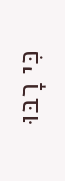כִּי רָבּוּ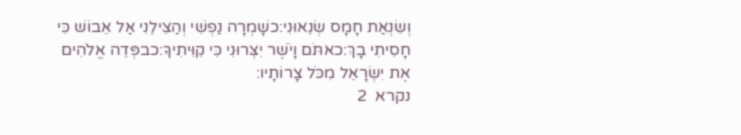וְשִׂנְאַת חָמָס שְׂנֵאוּנִי:כשָׁמְרָה נַפְשִׁי וְהַצִּילֵנִי אַל אֵבוֹשׁ כִּי חָסִיתִי בָךְ:כאתֹּם וָיֹשֶׁר יִצְּרוּנִי כִּי קִוִּיתִיךָ:כבפְּדֵה אֱלֹהִים אֶת יִשְׂרָאֵל מִכֹּל צָרוֹתָיו:
נקרא  2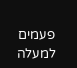פעמים
למעלה